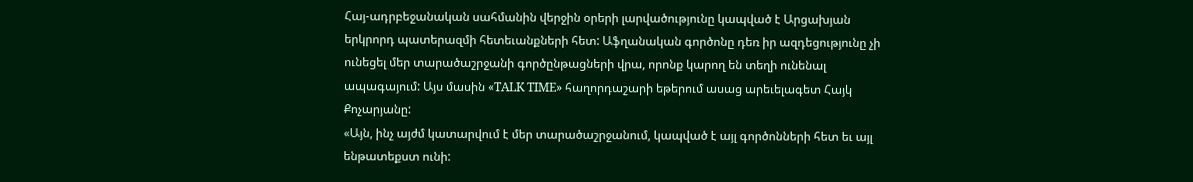Հայ-ադրբեջանական սահմանին վերջին օրերի լարվածությունը կապված է Արցախյան երկրորդ պատերազմի հետեւանքների հետ: Աֆղանական գործոնը դեռ իր ազդեցությունը չի ունեցել մեր տարածաշրջանի գործընթացների վրա, որոնք կարող են տեղի ունենալ ապագայում: Այս մասին «TALK TIME» հաղորդաշարի եթերում ասաց արեւելագետ Հայկ Քոչարյանը:
«Այն, ինչ այժմ կատարվում է մեր տարածաշրջանում, կապված է այլ գործոնների հետ եւ այլ ենթատեքստ ունի: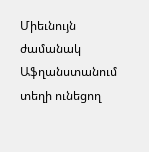Միեւնույն ժամանակ Աֆղանստանում տեղի ունեցող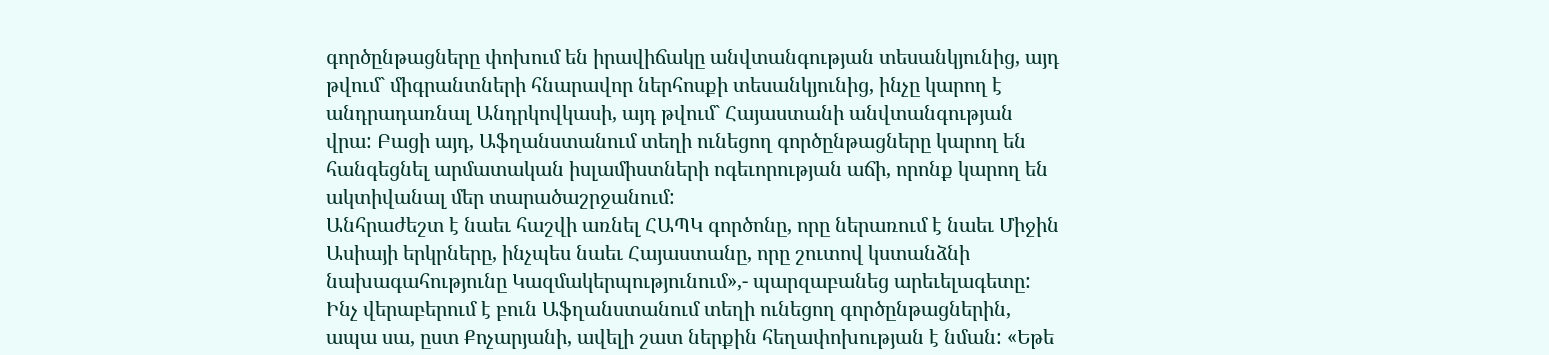գործընթացները փոխում են իրավիճակը անվտանգության տեսանկյունից, այդ թվում` միգրանտների հնարավոր ներհոսքի տեսանկյունից, ինչը կարող է անդրադառնալ Անդրկովկասի, այդ թվում` Հայաստանի անվտանգության վրա: Բացի այդ, Աֆղանստանում տեղի ունեցող գործընթացները կարող են հանգեցնել արմատական իսլամիստների ոգեւորության աճի, որոնք կարող են ակտիվանալ մեր տարածաշրջանում:
Անհրաժեշտ է նաեւ հաշվի առնել ՀԱՊԿ գործոնը, որը ներառում է նաեւ Միջին Ասիայի երկրները, ինչպես նաեւ Հայաստանը, որը շուտով կստանձնի նախագահությունը Կազմակերպությունում»,- պարզաբանեց արեւելագետը: Ինչ վերաբերում է բուն Աֆղանստանում տեղի ունեցող գործընթացներին, ապա սա, ըստ Քոչարյանի, ավելի շատ ներքին հեղափոխության է նման: «Եթե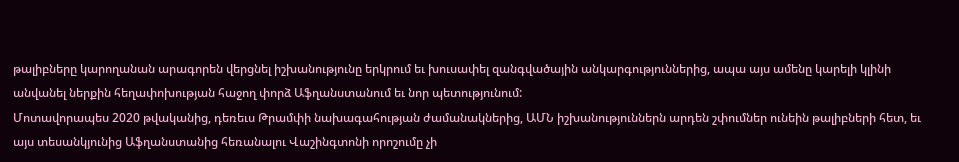թալիբները կարողանան արագորեն վերցնել իշխանությունը երկրում եւ խուսափել զանգվածային անկարգություններից, ապա այս ամենը կարելի կլինի անվանել ներքին հեղափոխության հաջող փորձ Աֆղանստանում եւ նոր պետությունում:
Մոտավորապես 2020 թվականից, դեռեւս Թրամփի նախագահության ժամանակներից, ԱՄՆ իշխանություններն արդեն շփումներ ունեին թալիբների հետ, եւ այս տեսանկյունից Աֆղանստանից հեռանալու Վաշինգտոնի որոշումը չի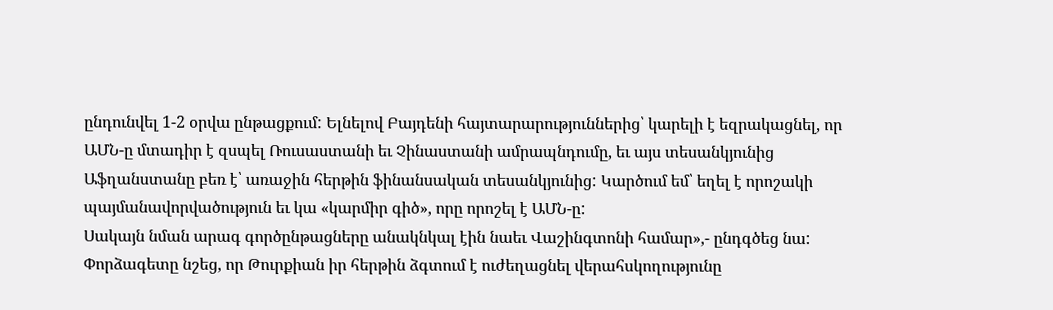ընդունվել 1-2 օրվա ընթացքում: Ելնելով Բայդենի հայտարարություններից՝ կարելի է եզրակացնել, որ ԱՄՆ-ը մտադիր է զսպել Ռուսաստանի եւ Չինաստանի ամրապնդումը, եւ այս տեսանկյունից Աֆղանստանը բեռ է՝ առաջին հերթին ֆինանսական տեսանկյունից: Կարծում եմ՝ եղել է որոշակի պայմանավորվածություն եւ կա «կարմիր գիծ», որը որոշել է ԱՄՆ-ը:
Սակայն նման արագ գործընթացները անակնկալ էին նաեւ Վաշինգտոնի համար»,- ընդգծեց նա: Փորձագետը նշեց, որ Թուրքիան իր հերթին ձգտում է ուժեղացնել վերահսկողությունը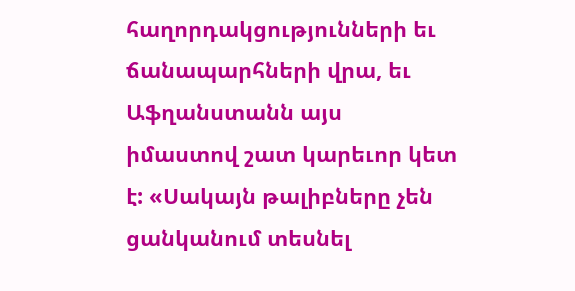հաղորդակցությունների եւ ճանապարհների վրա, եւ Աֆղանստանն այս իմաստով շատ կարեւոր կետ է: «Սակայն թալիբները չեն ցանկանում տեսնել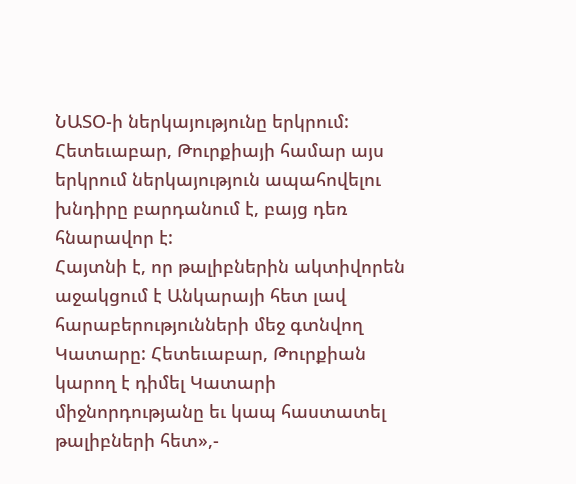ՆԱՏՕ-ի ներկայությունը երկրում: Հետեւաբար, Թուրքիայի համար այս երկրում ներկայություն ապահովելու խնդիրը բարդանում է, բայց դեռ հնարավոր է:
Հայտնի է, որ թալիբներին ակտիվորեն աջակցում է Անկարայի հետ լավ հարաբերությունների մեջ գտնվող Կատարը: Հետեւաբար, Թուրքիան կարող է դիմել Կատարի միջնորդությանը եւ կապ հաստատել թալիբների հետ»,-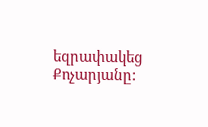եզրափակեց Քոչարյանը: